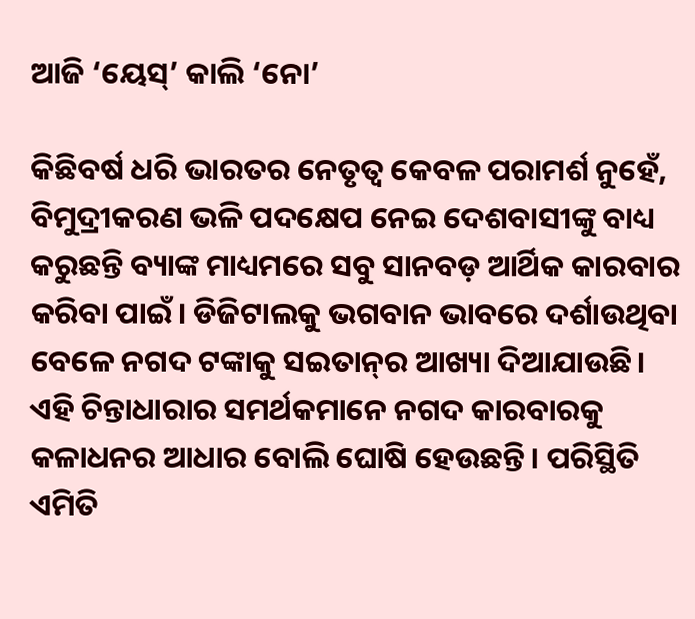ଆଜି ‘ୟେସ୍‌’ କାଲି ‘ନୋ’

କିଛିବର୍ଷ ଧରି ଭାରତର ନେତୃତ୍ୱ କେବଳ ପରାମର୍ଶ ନୁହେଁ, ବିମୁଦ୍ରୀକରଣ ଭଳି ପଦକ୍ଷେପ ନେଇ ଦେଶବାସୀଙ୍କୁ ବାଧ୍ୟ କରୁଛନ୍ତି ବ୍ୟାଙ୍କ ମାଧ୍ୟମରେ ସବୁ ସାନବଡ଼ ଆର୍ଥିକ କାରବାର କରିବା ପାଇଁ। ଡିଜିଟାଲକୁ ଭଗବାନ ଭାବରେ ଦର୍ଶାଉଥିବା ବେଳେ ନଗଦ ଟଙ୍କାକୁ ସଇତାନ୍‌ର ଆଖ୍ୟା ଦିଆଯାଉଛି। ଏହି ଚିନ୍ତାଧାରାର ସମର୍ଥକମାନେ ନଗଦ କାରବାରକୁ କଳାଧନର ଆଧାର ବୋଲି ଘୋଷି ହେଉଛନ୍ତି। ପରିସ୍ଥିତି ଏମିତି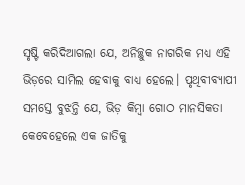ସୃଷ୍ଟି କରିଦିଆଗଲା ଯେ, ଅନିଚ୍ଛୁକ ନାଗରିକ ମଧ୍ୟ ଏହି ଭିଡ଼ରେ ସାମିଲ ହେବାକୁ ବାଧ୍ୟ ହେଲେ। ପୃଥିବୀବ୍ୟାପୀ ସମସ୍ତେ ବୁଝନ୍ତି ଯେ, ଭିଡ଼ କିମ୍ବା ଗୋଠ ମାନସିକତା କେବେହେଲେ ଏକ ଜାତିକୁ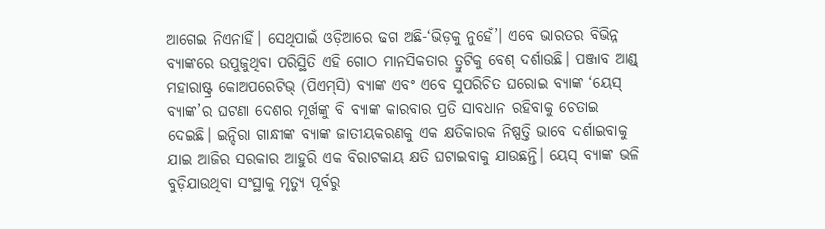ଆଗେଇ ନିଏନାହିଁ। ସେଥିପାଇଁ ଓଡ଼ିଆରେ ଢଗ ଅଛି-‘ଭିଡ଼କୁ ନୁହେଁ’। ଏବେ ଭାରତର ବିଭିନ୍ନ ବ୍ୟାଙ୍କରେ ଉପୁଜୁଥିବା ପରିସ୍ଥିତି ଏହି ଗୋଠ ମାନସିକତାର ତ୍ରୁଟିକୁ ବେଶ୍‌ ଦର୍ଶାଉଛି। ପଞ୍ଜାବ ଆଣ୍ଡ୍‌ ମହାରାଷ୍ଟ୍ର କୋଅପରେଟିଭ୍‌ (ପିଏମ୍‌ସି) ବ୍ୟାଙ୍କ ଏବଂ ଏବେ ସୁପରିଚିତ ଘରୋଇ ବ୍ୟାଙ୍କ ‘ୟେସ୍‌ ବ୍ୟାଙ୍କ’ର ଘଟଣା ଦେଶର ମୂର୍ଖଙ୍କୁ ବି ବ୍ୟାଙ୍କ କାରବାର ପ୍ରତି ସାବଧାନ ରହିବାକୁ ଚେତାଇ ଦେଇଛି। ଇନ୍ଦିରା ଗାନ୍ଧୀଙ୍କ ବ୍ୟାଙ୍କ ଜାତୀୟକରଣକୁ ଏକ କ୍ଷତିକାରକ ନିଷ୍ପତ୍ତି ଭାବେ ଦର୍ଶାଇବାକୁ ଯାଇ ଆଜିର ସରକାର ଆହୁରି ଏକ ବିରାଟକାୟ କ୍ଷତି ଘଟାଇବାକୁ ଯାଉଛନ୍ତି। ୟେସ୍‌ ବ୍ୟାଙ୍କ ଭଳି ବୁଡ଼ିଯାଉଥିବା ସଂସ୍ଥାକୁ ମୃତ୍ୟୁ ପୂର୍ବରୁ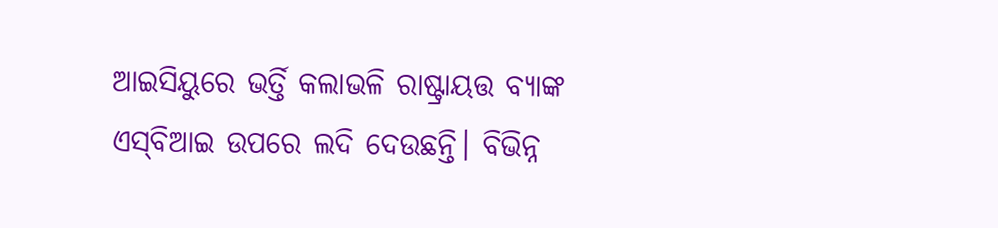ଆଇସିୟୁରେ ଭର୍ତ୍ତି କଲାଭଳି ରାଷ୍ଟ୍ରାୟତ୍ତ ବ୍ୟାଙ୍କ ଏସ୍‌ବିଆଇ ଉପରେ ଲଦି ଦେଉଛନ୍ତି। ବିଭିନ୍ନ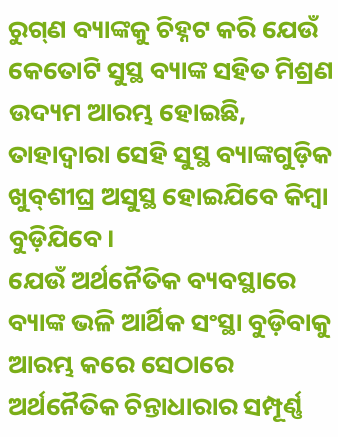ରୁଗ୍‌ଣ ବ୍ୟାଙ୍କକୁ ଚିହ୍ନଟ କରି ଯେଉଁ କେତୋଟି ସୁସ୍ଥ ବ୍ୟାଙ୍କ ସହିତ ମିଶ୍ରଣ ଉଦ୍ୟମ ଆରମ୍ଭ ହୋଇଛି, ତାହାଦ୍ୱାରା ସେହି ସୁସ୍ଥ ବ୍ୟାଙ୍କଗୁଡ଼ିକ ଖୁବ୍‌ଶୀଘ୍ର ଅସୁସ୍ଥ ହୋଇଯିବେ କିମ୍ବା ବୁଡ଼ିଯିବେ।
ଯେଉଁ ଅର୍ଥନୈତିକ ବ୍ୟବସ୍ଥାରେ ବ୍ୟାଙ୍କ ଭଳି ଆର୍ଥିକ ସଂସ୍ଥା ବୁଡ଼ିବାକୁ ଆରମ୍ଭ କରେ ସେଠାରେ ଅର୍ଥନୈତିକ ଚିନ୍ତାଧାରାର ସମ୍ପୂର୍ଣ୍ଣ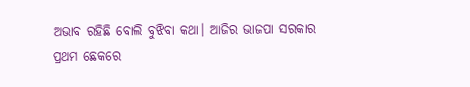ଅଭାବ ରହିଛି ବୋଲି ବୁଝିବା କଥା। ଆଜିର ଭାଜପା ସରକାର ପ୍ରଥମ ଛେକରେ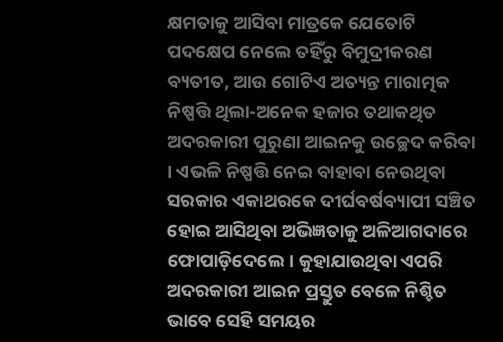କ୍ଷମତାକୁ ଆସିବା ମାତ୍ରକେ ଯେତୋଟି ପଦକ୍ଷେପ ନେଲେ ତହିଁରୁ ବିମୁଦ୍ରୀକରଣ ବ୍ୟତୀତ, ଆଉ ଗୋଟିଏ ଅତ୍ୟନ୍ତ ମାରାତ୍ମକ ନିଷ୍ପତ୍ତି ଥିଲା-ଅନେକ ହଜାର ତଥାକଥିତ ଅଦରକାରୀ ପୁରୁଣା ଆଇନକୁ ଉଚ୍ଛେଦ କରିବା । ଏଭଳି ନିଷ୍ପତ୍ତି ନେଇ ବାହାବା ନେଉଥିବା ସରକାର ଏକାଥରକେ ଦୀର୍ଘବର୍ଷବ୍ୟାପୀ ସଞ୍ଚିତ ହୋଇ ଆସିଥିବା ଅଭିଜ୍ଞତାକୁ ଅଳିଆଗଦାରେ ଫୋପାଡ଼ିଦେଲେ। କୁହାଯାଉଥିବା ଏପରି ଅଦରକାରୀ ଆଇନ ପ୍ରସ୍ତୁତ ବେଳେ ନିଶ୍ଚିତ ଭାବେ ସେହି ସମୟର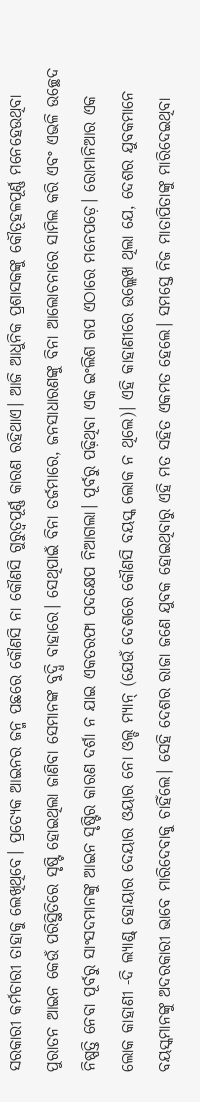ସରକାରୀ କର୍ମଚାରୀ ତାହାକୁ ଲେଖିଥିବେ। ପ୍ରତ୍ୟେକ ଆଇନର ଜନ୍ମ ପଛରେ କୌଣସି ନା କୌଣସି ଗୁରୁତ୍ୱପୂର୍ଣ୍ଣ କାରଣ ରହିଥାଏ। ଆଜି ଆଧୁନିକ ପ୍ରଶାସକଙ୍କୁ କୌତୂହଳପୂର୍ଣ୍ଣ ମନେହେଉଥିବା ପୁରାତନ ଆଇନ କେଉଁ ପରିସ୍ଥିତିରେ ସୃଷ୍ଟି ହୋଇଥିଲା ଜାଣିବା ସେମାନଙ୍କ ବୁଦ୍ଧି ବାହାରେ। ସେଥିପାଇଁ ବିନା ତର୍ଜମାରେ, ଜନସାଧାରଣଙ୍କୁ ବିନା ଆଲୋଚନାରେ ସାମିଲ କରି ଏବଂ ଏଭଳି ଉଚ୍ଛେଦ ନିଷ୍ପତ୍ତି ନେବା ପୂର୍ବରୁ ସାଂସଦମାନଙ୍କୁ ଆଇନ ସୃଷ୍ଟିର କାରଣ ଦର୍ଶା ନ ଯାଇ ଏକତରଫା ପଦକ୍ଷେପ ନିଆଗଲା। ପୂର୍ବରୁ ପଢ଼ିଥିବା ଏକ ଇଂଲିଶ ଗପ ଏଠାରେ ମନେପଡ଼େ। ରୋମାନିଆର ଏକ ଲୋକ କାହାଣୀ -ଦି ଲ୍ୟାଣ୍ଡ୍‌ ହୋୟାର ଦେୟାର ଓୟାର ନୋ ଓଲ୍ଡ ମ୍ୟାନ୍‌ (ଯେଉଁ ଦେଶରେ କୌଣସି ବୟସ୍କ ଲୋକ ନ ଥିଲେ)। ଏହି କାହାଣୀରେ ଉଲ୍ଲେଖ ଥିଲା ଯେ, ଦେଶର ଯୁବକମାନେ ବୟସ୍କମାନଙ୍କୁ ଅଦରକାରୀ ଭାବେ ମାରିଦେବାକୁ ଚାହିଁଲେ। ସେହି ଦେଶର ରାଜା ଜଣେ ଯୁବକ ହୋଇଥିବାରୁ ଏହି ମତ ସହିତ ଏକମତ ହେଲେ। ସମସ୍ତେ ନିଜ ମାତାପିତାଙ୍କୁ ମାରିଦେଇଥିବା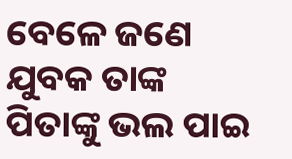ବେଳେ ଜଣେ ଯୁବକ ତାଙ୍କ ପିତାଙ୍କୁ ଭଲ ପାଇ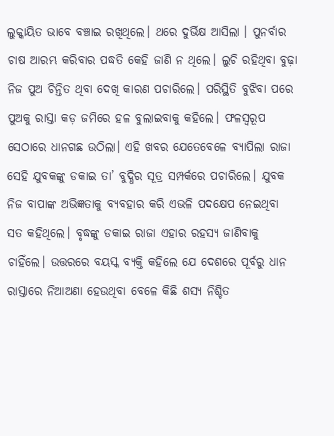ଲୁକ୍କାୟିତ ଭାବେ ବଞ୍ଚାଇ ରଖିଥିଲେ। ଥରେ ଦୁର୍ଭିକ୍ଷ ଆସିଲା । ପୁନର୍ବାର ଚାଷ ଆରମ୍ଭ କରିବାର ପଦ୍ଧତି କେହି ଜାଣି ନ ଥିଲେ। ଲୁଚି ରହିଥିବା ବୁଢ଼ା ନିଜ ପୁଅ ଚିନ୍ତିତ ଥିବା ଦେଖି କାରଣ ପଚାରିଲେ। ପରିସ୍ଥିତି ବୁଝିବା ପରେ ପୁଅକୁ ରାସ୍ତା କଡ଼ ଜମିରେ ହଳ ବୁଲାଇବାକୁ କହିଲେ। ଫଳସ୍ବରୂପ ସେଠାରେ ଧାନଗଛ ଉଠିଲା। ଏହି ଖବର ଯେତେବେଳେ ବ୍ୟାପିଲା ରାଜା ସେହି ଯୁବକଙ୍କୁ ଡକାଇ ତା’ ବୁଦ୍ଧିର ସୂତ୍ର ସମ୍ପର୍କରେ ପଚାରିଲେ। ଯୁବକ ନିଜ ବାପାଙ୍କ ଅଭିଜ୍ଞତାକୁ ବ୍ୟବହାର କରି ଏଭଳି ପଦକ୍ଷେପ ନେଇଥିବା ସତ କହିଥିଲେ। ବୃଦ୍ଧଙ୍କୁ ଡକାଇ ରାଜା ଏହାର ରହସ୍ୟ ଜାଣିବାକୁ ଚାହିଁଲେ। ଉତ୍ତରରେ ବୟସ୍କ ବ୍ୟକ୍ତି କହିଲେ ଯେ ଦେଶରେ ପୂର୍ବରୁ ଧାନ ରାସ୍ତାରେ ନିଆଅଣା ହେଉଥିବା ବେଳେ କିଛି ଶସ୍ୟ ନିଶ୍ଚିତ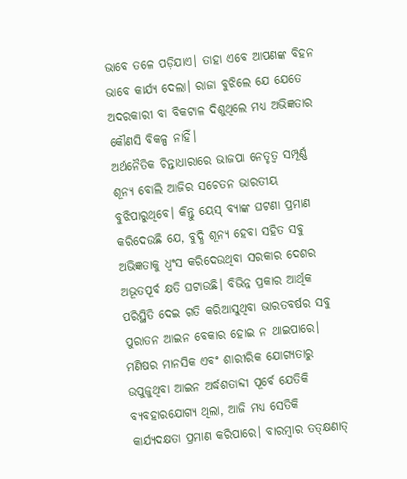ଭାବେ ତଳେ ପଡ଼ିଯାଏ। ତାହା ଏବେ ଆପଣଙ୍କ ବିହନ ଭାବେ କାର୍ଯ୍ୟ ଦେଲା। ରାଜା ବୁଝିଲେ ଯେ ଯେତେ ଅଦରକାରୀ ବା ବିକଟାଳ ଦିଶୁଥିଲେ ମଧ୍ୟ ଅଭିଜ୍ଞତାର କୌଣସି ବିକଳ୍ପ ନାହିଁ।
ଅର୍ଥନୈତିକ ଚିନ୍ତାଧାରାରେ ଭାଜପା ନେତୃତ୍ୱ ସମ୍ପୂର୍ଣ୍ଣ ଶୂନ୍ୟ ବୋଲି ଆଜିର ସଚେତନ ଭାରତୀୟ ବୁଝିପାରୁଥିବେ। କିନ୍ତୁ ୟେସ୍‌ ବ୍ୟାଙ୍କ ଘଟଣା ପ୍ରମାଣ କରିଦେଉଛି ଯେ, ବୁଦ୍ଧି ଶୂନ୍ୟ ହେବା ସହିତ ସବୁ ଅଭିଜ୍ଞତାକୁ ଧ୍ୱଂସ କରିଦେଉଥିବା ସରକାର ଦେଶର ଅଭୂତପୂର୍ବ କ୍ଷତି ଘଟାଉଛି। ବିଭିନ୍ନ ପ୍ରକାର ଆର୍ଥିକ ପରିସ୍ଥିତି ଦେଇ ଗତି କରିଆସୁଥିବା ଭାରତବର୍ଷର ସବୁ ପୁରାତନ ଆଇନ ବେକାର ହୋଇ ନ ଥାଇପାରେ। ମଣିଷର ମାନସିକ ଏବଂ ଶାରୀରିକ ଯୋଗ୍ୟତାରୁ ଉପୁଜୁଥିବା ଆଇନ ଅର୍ଦ୍ଧଶତାବ୍ଦୀ ପୂର୍ବେ ଯେତିକି ବ୍ୟବହାରଯୋଗ୍ୟ ଥିଲା, ଆଜି ମଧ୍ୟ ସେତିକି କାର୍ଯ୍ୟଦକ୍ଷତା ପ୍ରମାଣ କରିପାରେ। ବାରମ୍ବାର ତତ୍‌କ୍ଷଣାତ୍‌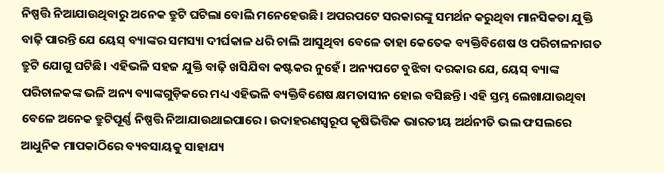ନିଷ୍ପତ୍ତି ନିଆଯାଉଥିବାରୁ ଅନେକ ତ୍ରୁଟି ଘଟିଲା ବୋଲି ମନେହେଉଛି। ଅପରପଟେ ସରକାରଙ୍କୁ ସମର୍ଥନ କରୁଥିବା ମାନସିକତା ଯୁକ୍ତି ବାଢ଼ି ପାରନ୍ତି ଯେ ୟେସ୍‌ ବ୍ୟାଙ୍କର ସମସ୍ୟା ଦୀର୍ଘକାଳ ଧରି ଚାଲି ଆସୁଥିବା ବେଳେ ତାହା କେତେକ ବ୍ୟକ୍ତିବିଶେଷ ଓ ପରିଚାଳନାଗତ ତ୍ରୁଟି ଯୋଗୁ ଘଟିଛି। ଏହିଭଳି ସହଜ ଯୁକ୍ତି ବାଢ଼ି ଖସିଯିବା କଷ୍ଟକର ନୁହେଁ। ଅନ୍ୟପଟେ ବୁଝିବା ଦରକାର ଯେ, ୟେସ୍‌ ବ୍ୟାଙ୍କ ପରିଚାଳକଙ୍କ ଭଳି ଅନ୍ୟ ବ୍ୟାଙ୍କଗୁଡ଼ିକରେ ମଧ୍ୟ ଏହିଭଳି ବ୍ୟକ୍ତିବିଶେଷ କ୍ଷମତାସୀନ ହୋଇ ବସିଛନ୍ତି। ଏହି ସ୍ତମ୍ଭ ଲେଖାଯାଉଥିବା ବେଳେ ଅନେକ ତ୍ରୁଟିପୂର୍ଣ୍ଣ ନିଷ୍ପତ୍ତି ନିଆଯାଉଥାଇପାରେ। ଉଦାହରଣସ୍ବରୂପ କୃଷିଭିତ୍ତିକ ଭାରତୀୟ ଅର୍ଥନୀତି ଭଲ ଫସଲରେ ଆଧୁନିକ ମାପକାଠିରେ ବ୍ୟବସାୟକୁ ସାହାଯ୍ୟ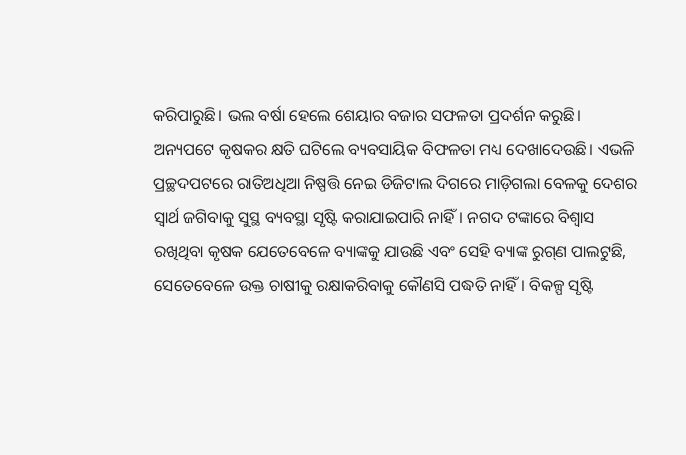କରିପାରୁଛି। ଭଲ ବର୍ଷା ହେଲେ ଶେୟାର ବଜାର ସଫଳତା ପ୍ରଦର୍ଶନ କରୁଛି। ଅନ୍ୟପଟେ କୃଷକର କ୍ଷତି ଘଟିଲେ ବ୍ୟବସାୟିକ ବିଫଳତା ମଧ୍ୟ ଦେଖାଦେଉଛି। ଏଭଳି ପ୍ରଚ୍ଛଦପଟରେ ରାତିଅଧିଆ ନିଷ୍ପତ୍ତି ନେଇ ଡିଜିଟାଲ ଦିଗରେ ମାଡ଼ିଗଲା ବେଳକୁ ଦେଶର ସ୍ବାର୍ଥ ଜଗିବାକୁ ସୁସ୍ଥ ବ୍ୟବସ୍ଥା ସୃଷ୍ଟି କରାଯାଇପାରି ନାହିଁ। ନଗଦ ଟଙ୍କାରେ ବିଶ୍ୱାସ ରଖିଥିବା କୃଷକ ଯେତେବେଳେ ବ୍ୟାଙ୍କକୁ ଯାଉଛି ଏବଂ ସେହି ବ୍ୟାଙ୍କ ରୁଗ୍‌ଣ ପାଲଟୁଛି, ସେତେବେଳେ ଉକ୍ତ ଚାଷୀକୁ ରକ୍ଷାକରିବାକୁ କୌଣସି ପଦ୍ଧତି ନାହିଁ। ବିକଳ୍ପ ସୃଷ୍ଟି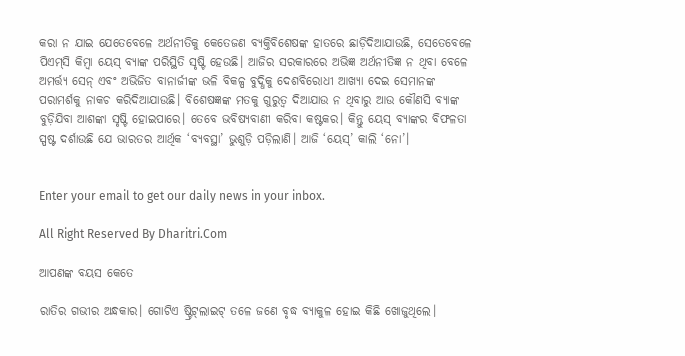କରା ନ ଯାଇ ଯେତେବେଳେ ଅର୍ଥନୀତିକୁ କେତେଜଣ ବ୍ୟକ୍ତିବିଶେଷଙ୍କ ହାତରେ ଛାଡ଼ିଦିଆଯାଉଛି, ସେତେବେଳେ ପିଏମ୍‌ସି କିମ୍ବା ୟେସ୍‌ ବ୍ୟାଙ୍କ ପରିସ୍ଥିତି ସୃଷ୍ଟି ହେଉଛି। ଆଜିର ସରକାରରେ ଅଭିଜ୍ଞ ଅର୍ଥନୀତିଜ୍ଞ ନ ଥିବା ବେଳେ ଅମର୍ତ୍ତ୍ୟ ସେନ୍‌ ଏବଂ ଅଭିଜିତ ବାନାର୍ଜୀଙ୍କ ଭଳି ବିକଳ୍ପ ବୁଦ୍ଧିକୁ ଦେଶବିରୋଧୀ ଆଖ୍ୟା ଦେଇ ସେମାନଙ୍କ ପରାମର୍ଶକୁ ନାକଚ କରିଦିଆଯାଉଛି। ବିଶେଷଜ୍ଞଙ୍କ ମତକୁ ଗୁରୁତ୍ୱ ଦିଆଯାଉ ନ ଥିବାରୁ ଆଉ କୌଣସି ବ୍ୟାଙ୍କ ବୁଡ଼ିଯିବା ଆଶଙ୍କା ସୃଷ୍ଟି ହୋଇପାରେ। ତେବେ ଭବିଷ୍ୟବାଣୀ କରିବା କଷ୍ଟକର। କିନ୍ତୁ ୟେସ୍‌ ବ୍ୟାଙ୍କର ବିଫଳତା ସ୍ପଷ୍ଟ ଦର୍ଶାଉଛି ଯେ ଭାରତର ଆର୍ଥିକ ‘ବ୍ୟବସ୍ଥା’ ଭୁଶୁଡ଼ି ପଡ଼ିଲାଣି। ଆଜି ‘ୟେସ୍‌’ କାଲି ‘ନୋ’।


Enter your email to get our daily news in your inbox.

All Right Reserved By Dharitri.Com

ଆପଣଙ୍କ ବୟସ କେତେ

ରାତିର ଗଭୀର ଅନ୍ଧକାର। ଗୋଟିଏ ଷ୍ଟ୍ରିଟ୍‌ଲାଇଟ୍‌ ତଳେ ଜଣେ ବୃଦ୍ଧ ବ୍ୟାକୁଳ ହୋଇ କିଛି ଖୋଜୁଥିଲେ।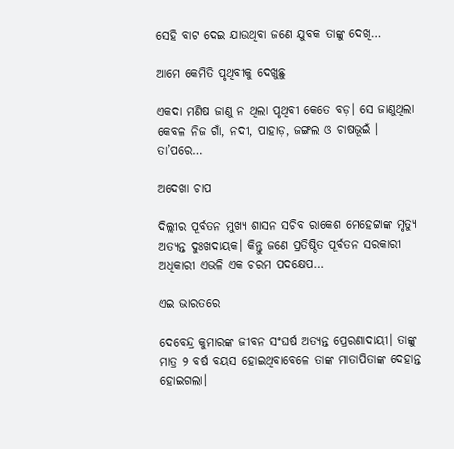ସେହି ବାଟ ଦେଇ ଯାଉଥିବା ଜଣେ ଯୁବକ ତାଙ୍କୁ ଦେଖି…

ଆମେ କେମିତି ପୃଥିବୀକୁ ଦେଖୁଛୁ

ଏକଦା ମଣିଷ ଜାଣୁ ନ ଥିଲା ପୃଥିବୀ କେତେ ବଡ଼। ସେ ଜାଣୁଥିଲା କେବଳ ନିଜ ଗାଁ, ନଦୀ, ପାହାଡ଼, ଜଙ୍ଗଲ ଓ ଚାଷଭୂଇଁ । ତା’ପରେ…

ଅଦେଖା ଚାପ

ଦିଲ୍ଲୀର ପୂର୍ବତନ ମୁଖ୍ୟ ଶାସନ ସଚିବ ରାକେଶ ମେହେଟ୍ଟାଙ୍କ ମୃତ୍ୟୁ ଅତ୍ୟନ୍ତ ଦୁଃଖଦାୟକ। କିନ୍ତୁ ଜଣେ ପ୍ରତିଷ୍ଠିତ ପୂର୍ବତନ ସରକାରୀ ଅଧିକାରୀ ଏଭଳି ଏକ ଚରମ ପଦକ୍ଷେପ…

ଏଇ ଭାରତରେ

ଦେବେନ୍ଦ୍ର କୁମାରଙ୍କ ଜୀବନ ସଂଘର୍ଷ ଅତ୍ୟନ୍ତ ପ୍ରେରଣାଦାୟୀ। ତାଙ୍କୁ ମାତ୍ର ୨ ବର୍ଷ ବୟସ ହୋଇଥିବାବେଳେ ତାଙ୍କ ମାତାପିତାଙ୍କ ଦେହାନ୍ତ ହୋଇଗଲା।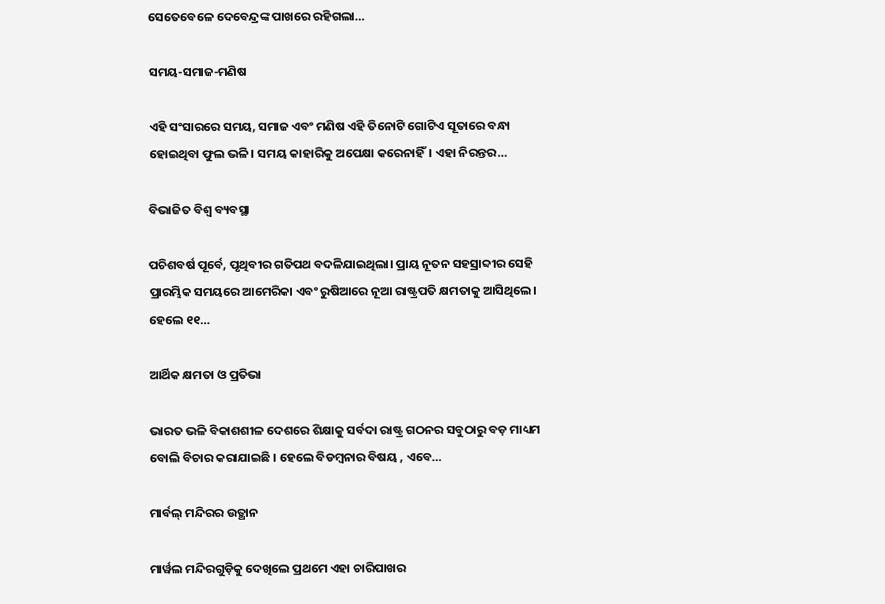ସେତେବେଳେ ଦେବେନ୍ଦ୍ରଙ୍କ ପାଖରେ ରହିଗଲା…

ସମୟ-ସମାଜ-ମଣିଷ

ଏହି ସଂସାରରେ ସମୟ, ସମାଜ ଏବଂ ମଣିଷ ଏହି ତିନୋଟି ଗୋଟିଏ ସୂତାରେ ବନ୍ଧା ହୋଇଥିବା ଫୁଲ ଭଳି। ସମୟ କାହାରିକୁ ଅପେକ୍ଷା କରେନାହିଁ। ଏହା ନିରନ୍ତର…

ବିଭାଜିତ ବିଶ୍ୱ ବ୍ୟବସ୍ଥା

ପଚିଶବର୍ଷ ପୂର୍ବେ, ପୃଥିବୀର ଗତିପଥ ବଦଳିଯାଇଥିଲା। ପ୍ରାୟ ନୂତନ ସହସ୍ରାବ୍ଦୀର ସେହି ପ୍ରାରମ୍ଭିକ ସମୟରେ ଆମେରିକା ଏବଂ ରୁଷିଆରେ ନୂଆ ରାଷ୍ଟ୍ରପତି କ୍ଷମତାକୁ ଆସିଥିଲେ। ହେଲେ ୧୧…

ଆର୍ଥିକ କ୍ଷମତା ଓ ପ୍ରତିଭା

ଭାରତ ଭଳି ବିକାଶଶୀଳ ଦେଶରେ ଶିକ୍ଷାକୁ ସର୍ବଦା ରାଷ୍ଟ୍ର ଗଠନର ସବୁଠାରୁ ବଡ଼ ମାଧ୍ୟମ ବୋଲି ବିଚାର କରାଯାଇଛି । ହେଲେ ବିଡମ୍ବନାର ବିଷୟ , ଏବେ…

ମାର୍ବଲ୍ ମନ୍ଦିରର ଉତ୍ଥାନ

ମାର୍ୱଲ ମନ୍ଦିରଗୁଡ଼ିକୁ ଦେଖିଲେ ପ୍ରଥମେ ଏହା ଚାରିପାଖର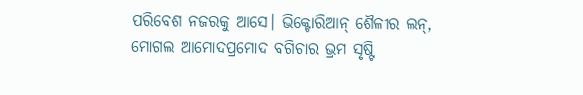ପରିବେଶ ନଜରକୁ ଆସେ। ଭିକ୍ଟୋରିଆନ୍‌ ଶୈଳୀର ଲନ୍‌, ମୋଗଲ ଆମୋଦପ୍ରମୋଦ ବଗିଚାର ଭ୍ରମ ସୃଷ୍ଟି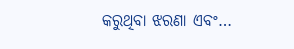କରୁଥିବା ଝରଣା ଏବଂ…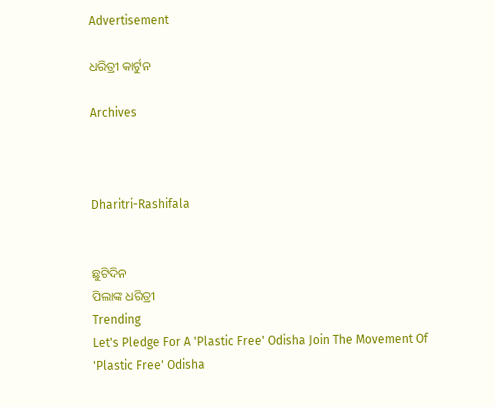Advertisement

ଧରିତ୍ରୀ କାର୍ଟୁନ

Archives



Dharitri-Rashifala


ଛୁଟିଦିନ
ପିଲାଙ୍କ ଧରିତ୍ରୀ
Trending
Let's Pledge For A 'Plastic Free' Odisha Join The Movement Of 'Plastic Free' Odisha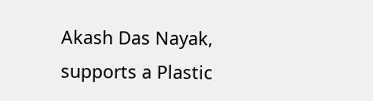Akash Das Nayak, supports a Plastic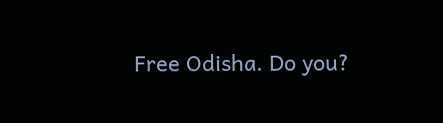Free Odisha. Do you?